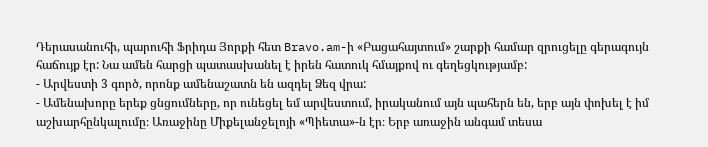Դերասանուհի, պարուհի Ֆրիդա Յորքի հետ Bravo.am-ի «Բացահայտում» շարքի համար զրուցելը գերագույն հաճույք էր: Նա ամեն հարցի պատասխանել է իրեն հատուկ հմայքով ու գեղեցկությամբ:
- Արվեստի 3 գործ, որոնք ամենաշատն են ազդել Ձեզ վրա:
- Ամենախորը երեք ցնցումները, որ ունեցել եմ արվեստում, իրականում այն պահերն են, երբ այն փոխել է իմ աշխարհընկալումը։ Առաջինը Միքելանջելոյի «Պիետա»-ն էր։ Երբ առաջին անգամ տեսա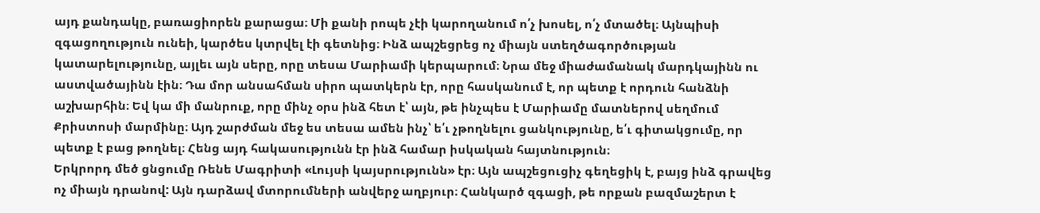այդ քանդակը, բառացիորեն քարացա։ Մի քանի րոպե չէի կարողանում ո՛չ խոսել, ո՛չ մտածել։ Այնպիսի զգացողություն ունեի, կարծես կտրվել էի գետնից։ Ինձ ապշեցրեց ոչ միայն ստեղծագործության կատարելությունը, այլեւ այն սերը, որը տեսա Մարիամի կերպարում։ Նրա մեջ միաժամանակ մարդկայինն ու աստվածայինն էին։ Դա մոր անսահման սիրո պատկերն էր, որը հասկանում է, որ պետք է որդուն հանձնի աշխարհին։ Եվ կա մի մանրուք, որը մինչ օրս ինձ հետ է՝ այն, թե ինչպես է Մարիամը մատներով սեղմում Քրիստոսի մարմինը։ Այդ շարժման մեջ ես տեսա ամեն ինչ՝ ե՛ւ չթողնելու ցանկությունը, ե՛ւ գիտակցումը, որ պետք է բաց թողնել։ Հենց այդ հակասությունն էր ինձ համար իսկական հայտնություն։
Երկրորդ մեծ ցնցումը Ռենե Մագրիտի «Լույսի կայսրությունն» էր։ Այն ապշեցուցիչ գեղեցիկ է, բայց ինձ գրավեց ոչ միայն դրանով: Այն դարձավ մտորումների անվերջ աղբյուր։ Հանկարծ զգացի, թե որքան բազմաշերտ է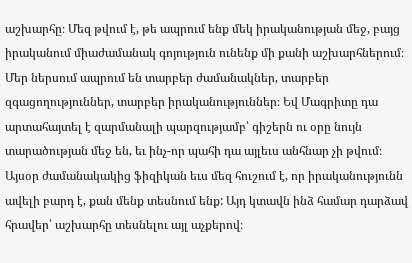աշխարհը։ Մեզ թվում է, թե ապրում ենք մեկ իրականության մեջ, բայց իրականում միաժամանակ գոյություն ունենք մի քանի աշխարհներում։ Մեր ներսում ապրում են տարբեր ժամանակներ, տարբեր զգացողություններ, տարբեր իրականություններ։ Եվ Մագրիտը դա արտահայտել է զարմանալի պարզությամբ՝ գիշերն ու օրը նույն տարածության մեջ են, եւ ինչ-որ պահի դա այլեւս անհնար չի թվում։ Այսօր ժամանակակից ֆիզիկան եւս մեզ հուշում է, որ իրականությունն ավելի բարդ է, քան մենք տեսնում ենք: Այդ կտավն ինձ համար դարձավ հրավեր՝ աշխարհը տեսնելու այլ աչքերով։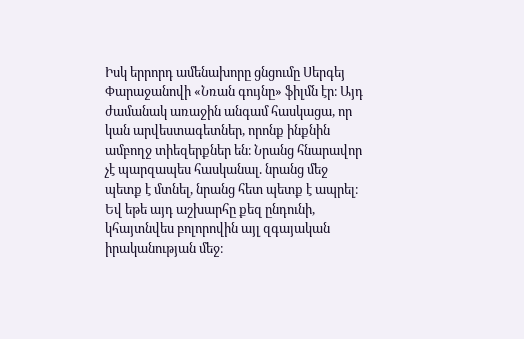Իսկ երրորդ ամենախորը ցնցումը Սերգեյ Փարաջանովի «Նռան գույնը» ֆիլմն էր։ Այդ ժամանակ առաջին անգամ հասկացա, որ կան արվեստագետներ, որոնք ինքնին ամբողջ տիեզերքներ են։ Նրանց հնարավոր չէ պարզապես հասկանալ. նրանց մեջ պետք է մտնել, նրանց հետ պետք է ապրել։ Եվ եթե այդ աշխարհը քեզ ընդունի, կհայտնվես բոլորովին այլ զգայական իրականության մեջ։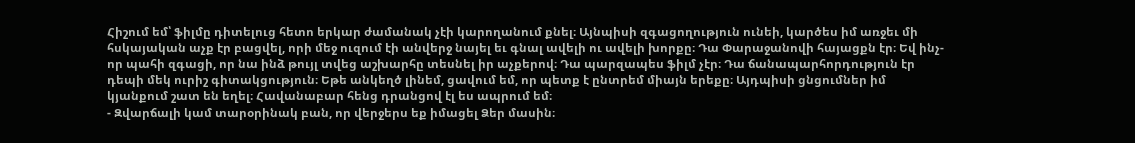Հիշում եմ՝ ֆիլմը դիտելուց հետո երկար ժամանակ չէի կարողանում քնել։ Այնպիսի զգացողություն ունեի, կարծես իմ առջեւ մի հսկայական աչք էր բացվել, որի մեջ ուզում էի անվերջ նայել եւ գնալ ավելի ու ավելի խորքը։ Դա Փարաջանովի հայացքն էր։ Եվ ինչ-որ պահի զգացի, որ նա ինձ թույլ տվեց աշխարհը տեսնել իր աչքերով։ Դա պարզապես ֆիլմ չէր։ Դա ճանապարհորդություն էր դեպի մեկ ուրիշ գիտակցություն։ Եթե անկեղծ լինեմ, ցավում եմ, որ պետք է ընտրեմ միայն երեքը։ Այդպիսի ցնցումներ իմ կյանքում շատ են եղել։ Հավանաբար հենց դրանցով էլ ես ապրում եմ։
- Զվարճալի կամ տարօրինակ բան, որ վերջերս եք իմացել Ձեր մասին։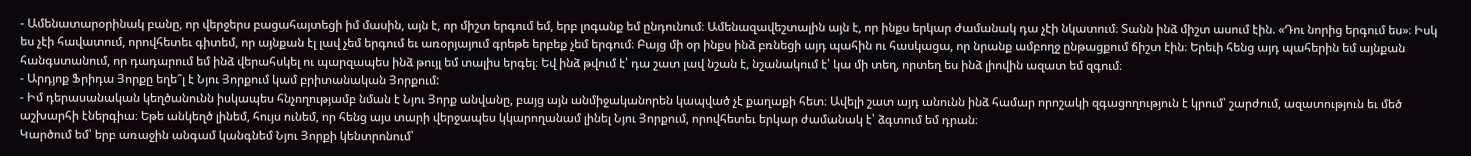- Ամենատարօրինակ բանը, որ վերջերս բացահայտեցի իմ մասին, այն է, որ միշտ երգում եմ, երբ լոգանք եմ ընդունում։ Ամենազավեշտալին այն է, որ ինքս երկար ժամանակ դա չէի նկատում։ Տանն ինձ միշտ ասում էին. «Դու նորից երգում ես»։ Իսկ ես չէի հավատում, որովհետեւ գիտեմ, որ այնքան էլ լավ չեմ երգում եւ առօրյայում գրեթե երբեք չեմ երգում։ Բայց մի օր ինքս ինձ բռնեցի այդ պահին ու հասկացա, որ նրանք ամբողջ ընթացքում ճիշտ էին։ Երեւի հենց այդ պահերին եմ այնքան հանգստանում, որ դադարում եմ ինձ վերահսկել ու պարզապես ինձ թույլ եմ տալիս երգել։ Եվ ինձ թվում է՝ դա շատ լավ նշան է, նշանակում է՝ կա մի տեղ, որտեղ ես ինձ լիովին ազատ եմ զգում։
- Արդյոք Ֆրիդա Յորքը եղե՞լ է Նյու Յորքում կամ բրիտանական Յորքում:
- Իմ դերասանական կեղծանունն իսկապես հնչողությամբ նման է Նյու Յորք անվանը, բայց այն անմիջականորեն կապված չէ քաղաքի հետ։ Ավելի շատ այդ անունն ինձ համար որոշակի զգացողություն է կրում՝ շարժում, ազատություն եւ մեծ աշխարհի էներգիա։ Եթե անկեղծ լինեմ, հույս ունեմ, որ հենց այս տարի վերջապես կկարողանամ լինել Նյու Յորքում, որովհետեւ երկար ժամանակ է՝ ձգտում եմ դրան։
Կարծում եմ՝ երբ առաջին անգամ կանգնեմ Նյու Յորքի կենտրոնում՝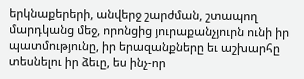երկնաքերերի, անվերջ շարժման, շտապող մարդկանց մեջ, որոնցից յուրաքանչյուրն ունի իր պատմությունը, իր երազանքները եւ աշխարհը տեսնելու իր ձեւը, ես ինչ-որ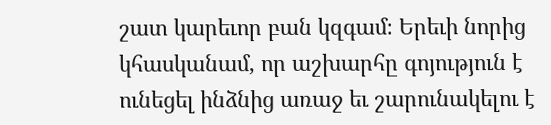շատ կարեւոր բան կզգամ։ Երեւի նորից կհասկանամ, որ աշխարհը գոյություն է ունեցել ինձնից առաջ եւ շարունակելու է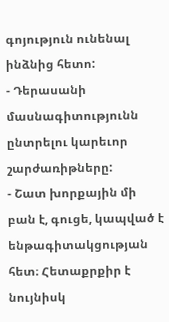գոյություն ունենալ ինձնից հետո:
- Դերասանի մասնագիտությունն ընտրելու կարեւոր շարժառիթները:
- Շատ խորքային մի բան է, գուցե, կապված է ենթագիտակցության հետ։ Հետաքրքիր է նույնիսկ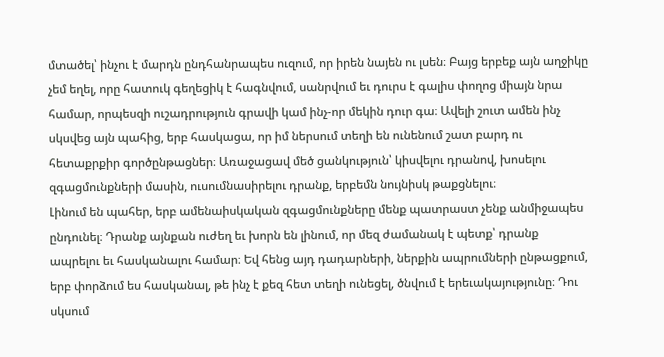մտածել՝ ինչու է մարդն ընդհանրապես ուզում, որ իրեն նայեն ու լսեն։ Բայց երբեք այն աղջիկը չեմ եղել, որը հատուկ գեղեցիկ է հագնվում, սանրվում եւ դուրս է գալիս փողոց միայն նրա համար, որպեսզի ուշադրություն գրավի կամ ինչ-որ մեկին դուր գա։ Ավելի շուտ ամեն ինչ սկսվեց այն պահից, երբ հասկացա, որ իմ ներսում տեղի են ունենում շատ բարդ ու հետաքրքիր գործընթացներ։ Առաջացավ մեծ ցանկություն՝ կիսվելու դրանով, խոսելու զգացմունքների մասին, ուսումնասիրելու դրանք, երբեմն նույնիսկ թաքցնելու։
Լինում են պահեր, երբ ամենաիսկական զգացմունքները մենք պատրաստ չենք անմիջապես ընդունել։ Դրանք այնքան ուժեղ եւ խորն են լինում, որ մեզ ժամանակ է պետք՝ դրանք ապրելու եւ հասկանալու համար։ Եվ հենց այդ դադարների, ներքին ապրումների ընթացքում, երբ փորձում ես հասկանալ, թե ինչ է քեզ հետ տեղի ունեցել, ծնվում է երեւակայությունը։ Դու սկսում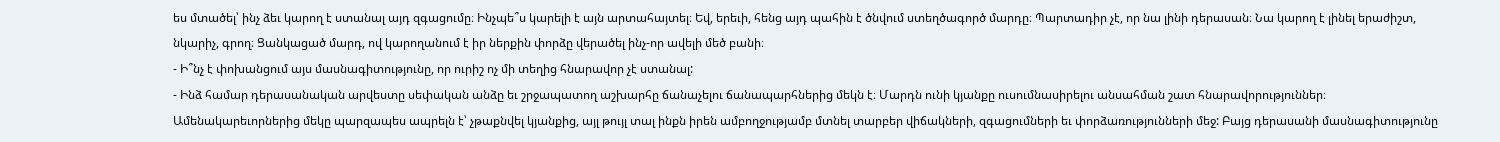ես մտածել՝ ինչ ձեւ կարող է ստանալ այդ զգացումը։ Ինչպե՞ս կարելի է այն արտահայտել։ Եվ, երեւի, հենց այդ պահին է ծնվում ստեղծագործ մարդը։ Պարտադիր չէ, որ նա լինի դերասան։ Նա կարող է լինել երաժիշտ, նկարիչ, գրող։ Ցանկացած մարդ, ով կարողանում է իր ներքին փորձը վերածել ինչ-որ ավելի մեծ բանի։
- Ի՞նչ է փոխանցում այս մասնագիտությունը, որ ուրիշ ոչ մի տեղից հնարավոր չէ ստանալ:
- Ինձ համար դերասանական արվեստը սեփական անձը եւ շրջապատող աշխարհը ճանաչելու ճանապարհներից մեկն է։ Մարդն ունի կյանքը ուսումնասիրելու անսահման շատ հնարավորություններ։ Ամենակարեւորներից մեկը պարզապես ապրելն է՝ չթաքնվել կյանքից, այլ թույլ տալ ինքն իրեն ամբողջությամբ մտնել տարբեր վիճակների, զգացումների եւ փորձառությունների մեջ: Բայց դերասանի մասնագիտությունը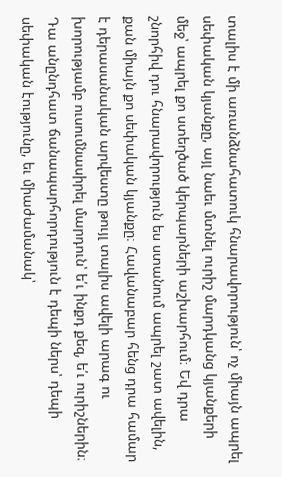տալիս է մի առանձնահատուկ հնարավորություն՝ ոչ միայն ապրել սեփական կյանքը, այլ նաեւ մտնել ուրիշ մարդկանց կյանքերի մեջ՝ ապրել քո ստեղծած կերպարների աշխարհում։ Եվ դրա շնորհիվ դու հնարավորություն ես ստանում ապրել շատ ավելին, քան միայն քո սեփական կյանքը։ Հավանաբար հենց դրա համար է դերասանական արվեստը թույլ տալիս ավելի արագ ու խորությամբ ուսումնասիրել մարդուն՝ ե՛ւ ինքդ քեզ, ե՛ւ ուրիշներին։ Դա անընդհատ ճանապարհորդություն է դեպի ներս՝ դեպի սեփական էությունը, եւ միաժամանակ՝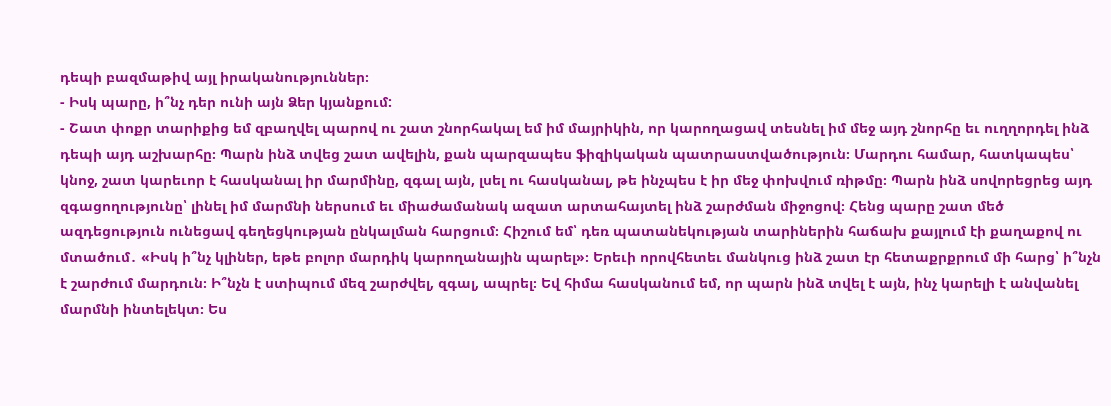դեպի բազմաթիվ այլ իրականություններ։
- Իսկ պարը, ի՞նչ դեր ունի այն Ձեր կյանքում:
- Շատ փոքր տարիքից եմ զբաղվել պարով ու շատ շնորհակալ եմ իմ մայրիկին, որ կարողացավ տեսնել իմ մեջ այդ շնորհը եւ ուղղորդել ինձ դեպի այդ աշխարհը։ Պարն ինձ տվեց շատ ավելին, քան պարզապես ֆիզիկական պատրաստվածություն։ Մարդու համար, հատկապես՝ կնոջ, շատ կարեւոր է հասկանալ իր մարմինը, զգալ այն, լսել ու հասկանալ, թե ինչպես է իր մեջ փոխվում ռիթմը։ Պարն ինձ սովորեցրեց այդ զգացողությունը՝ լինել իմ մարմնի ներսում եւ միաժամանակ ազատ արտահայտել ինձ շարժման միջոցով։ Հենց պարը շատ մեծ ազդեցություն ունեցավ գեղեցկության ընկալման հարցում։ Հիշում եմ՝ դեռ պատանեկության տարիներին հաճախ քայլում էի քաղաքով ու մտածում․ «Իսկ ի՞նչ կլիներ, եթե բոլոր մարդիկ կարողանային պարել»։ Երեւի որովհետեւ մանկուց ինձ շատ էր հետաքրքրում մի հարց՝ ի՞նչն է շարժում մարդուն։ Ի՞նչն է ստիպում մեզ շարժվել, զգալ, ապրել։ Եվ հիմա հասկանում եմ, որ պարն ինձ տվել է այն, ինչ կարելի է անվանել մարմնի ինտելեկտ։ Ես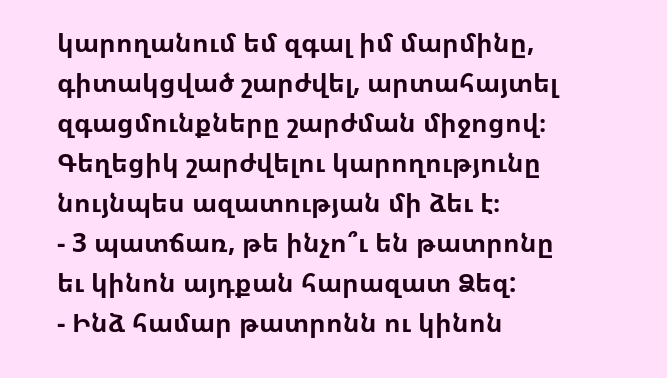կարողանում եմ զգալ իմ մարմինը, գիտակցված շարժվել, արտահայտել զգացմունքները շարժման միջոցով։ Գեղեցիկ շարժվելու կարողությունը նույնպես ազատության մի ձեւ է։
- 3 պատճառ, թե ինչո՞ւ են թատրոնը եւ կինոն այդքան հարազատ Ձեզ:
- Ինձ համար թատրոնն ու կինոն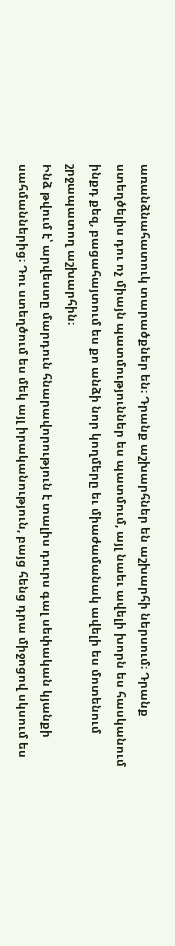առանձնահատուկ տարածքներ են։ Դրանք աշխարհներ են աշխարհի ներսում։ Դրանք ստեղծելիս դու ոչ միայն պատմություններ ես պատմում, այլ նաեւ ավելի խորն ես հասկանում ինքդ քեզ, բացահայտում ես քո անձի նոր կողմերը եւ միաժամանակ ավելի ես մոտենում շրջապատող աշխարհին։
Ինձ թվում է՝ արվեստը մարդուն հնարավորություն է տալիս դուրս գալ սեփական կյանքի սահմաններից։ Դու ստեղծում ես մեկ այլ իրականություն, բայց հենց դրա միջոցով սկսում ես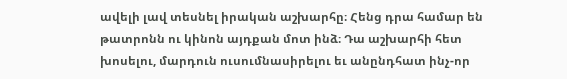ավելի լավ տեսնել իրական աշխարհը։ Հենց դրա համար են թատրոնն ու կինոն այդքան մոտ ինձ։ Դա աշխարհի հետ խոսելու, մարդուն ուսումնասիրելու եւ անընդհատ ինչ-որ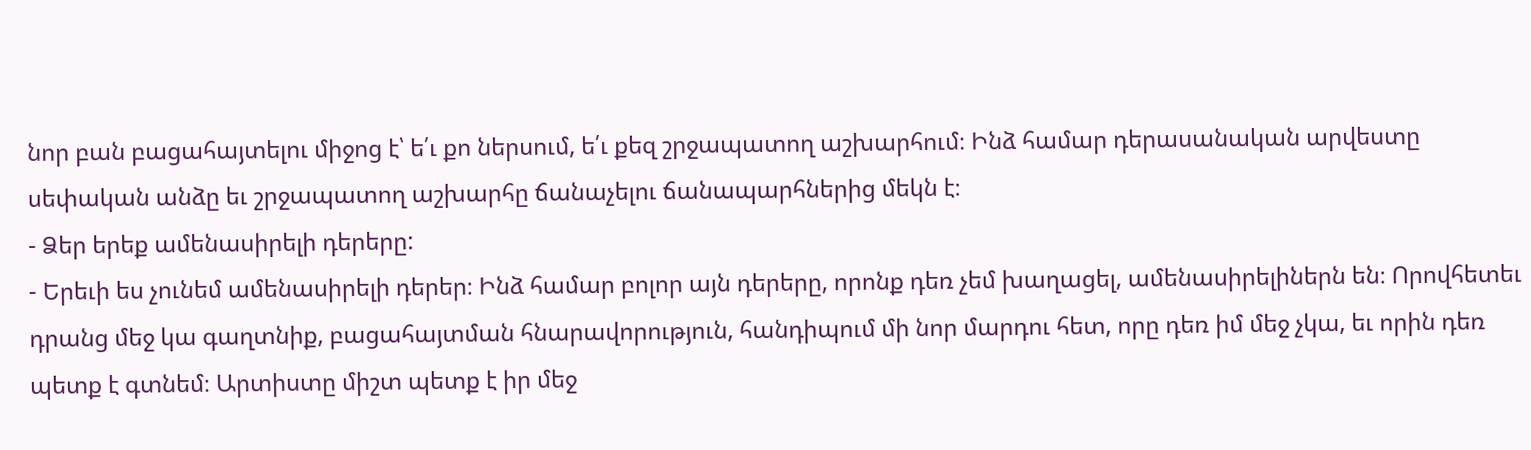նոր բան բացահայտելու միջոց է՝ ե՛ւ քո ներսում, ե՛ւ քեզ շրջապատող աշխարհում։ Ինձ համար դերասանական արվեստը սեփական անձը եւ շրջապատող աշխարհը ճանաչելու ճանապարհներից մեկն է։
- Ձեր երեք ամենասիրելի դերերը:
- Երեւի ես չունեմ ամենասիրելի դերեր։ Ինձ համար բոլոր այն դերերը, որոնք դեռ չեմ խաղացել, ամենասիրելիներն են։ Որովհետեւ դրանց մեջ կա գաղտնիք, բացահայտման հնարավորություն, հանդիպում մի նոր մարդու հետ, որը դեռ իմ մեջ չկա, եւ որին դեռ պետք է գտնեմ։ Արտիստը միշտ պետք է իր մեջ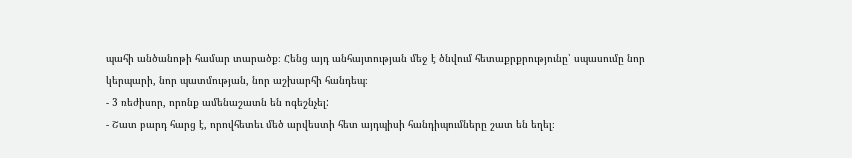պահի անծանոթի համար տարածք։ Հենց այդ անհայտության մեջ է ծնվում հետաքրքրությունը՝ սպասումը նոր կերպարի, նոր պատմության, նոր աշխարհի հանդեպ։
- 3 ռեժիսոր, որոնք ամենաշատն են ոգեշնչել:
- Շատ բարդ հարց է, որովհետեւ մեծ արվեստի հետ այդպիսի հանդիպումները շատ են եղել։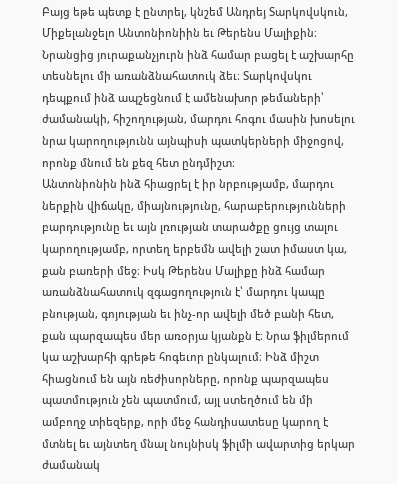Բայց եթե պետք է ընտրել, կնշեմ Անդրեյ Տարկովսկուն, Միքելանջելո Անտոնիոնիին եւ Թերենս Մալիքին։ Նրանցից յուրաքանչյուրն ինձ համար բացել է աշխարհը տեսնելու մի առանձնահատուկ ձեւ։ Տարկովսկու դեպքում ինձ ապշեցնում է ամենախոր թեմաների՝ ժամանակի, հիշողության, մարդու հոգու մասին խոսելու նրա կարողությունն այնպիսի պատկերների միջոցով, որոնք մնում են քեզ հետ ընդմիշտ։
Անտոնիոնին ինձ հիացրել է իր նրբությամբ, մարդու ներքին վիճակը, միայնությունը, հարաբերությունների բարդությունը եւ այն լռության տարածքը ցույց տալու կարողությամբ, որտեղ երբեմն ավելի շատ իմաստ կա, քան բառերի մեջ։ Իսկ Թերենս Մալիքը ինձ համար առանձնահատուկ զգացողություն է՝ մարդու կապը բնության, գոյության եւ ինչ-որ ավելի մեծ բանի հետ, քան պարզապես մեր առօրյա կյանքն է։ Նրա ֆիլմերում կա աշխարհի գրեթե հոգեւոր ընկալում։ Ինձ միշտ հիացնում են այն ռեժիսորները, որոնք պարզապես պատմություն չեն պատմում, այլ ստեղծում են մի ամբողջ տիեզերք, որի մեջ հանդիսատեսը կարող է մտնել եւ այնտեղ մնալ նույնիսկ ֆիլմի ավարտից երկար ժամանակ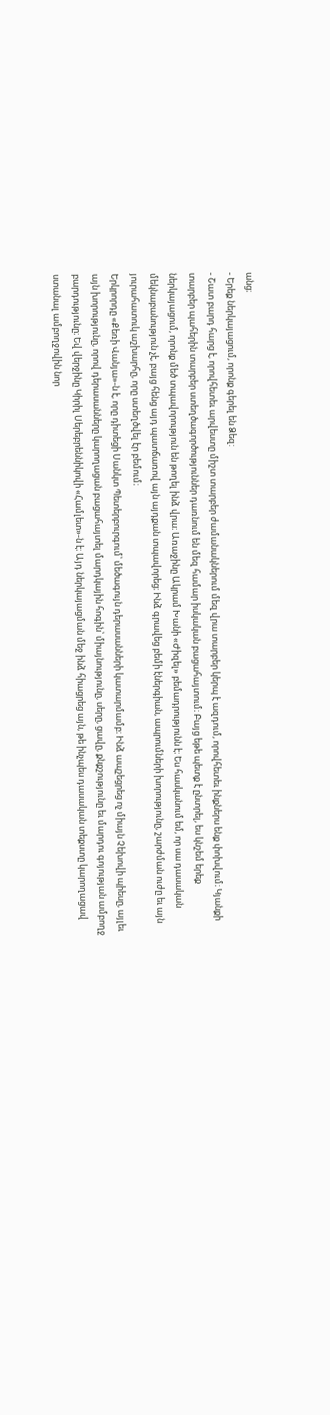անց։
- Երեք ներկայացում, որոնք գերել են Ձեզ:
- Շատ բարդ հարց է, որովհետեւ արվեստը միշտ տարբեր ժամանակներում մեզ վրա տարբեր կերպ է ազդում, որովհետեւ ինքներս ենք փոխվում։ Կյանքի տարբեր պահերին տարբեր ստեղծագործություններ դառնում են մեզ համար իսկական բացահայտում։ Բայց եթե պետք է ընտրել, ես կնշեմ երեք ներկայացում, որոնք մեծ տպավորություն են թողել ինձ վրա։ Առաջինը Ակրամ Խանի «Ժիզել» բեմադրությունն է։ Ես հասկանում եմ, որ սա դասական մեկնաբանություն չէ, բայց հենց այդ պատճառով այն այդքան տպավորեց։ Ինձ գրավեց բեմի էներգիան, ապրումների խորությունը, շարժման ուժը եւ այն յուրահատուկ աշխարհը, որը ստեղծվել էր բեմում։
Երկրորդը «Քեռի Վանյա»-ն է, որը դիտեցի Սանկտ Պետերբուրգում՝ մեծագույն դերասանների կատարմամբ։ Ինձ ապշեցրեց ոչ միայն Չեխովի պիեսը, այլեւ այն խորությունը, որով դերասանները կարողացան բացահայտել մարդկային հոգին՝ միայնությունը, սերը, ցավը, քնքշությունը եւ մարդու գոյության ամբողջ բարդությունը։ Եվ վերջինը Կիրիլ Սերեբրեննիկովի «Համլետ»-ն է։ Այդ ներկայացման մեջ ինձ հիացրեց այն, թե ինչպես դասական տեքստը կարողացավ ստանալ ամբողջովին նոր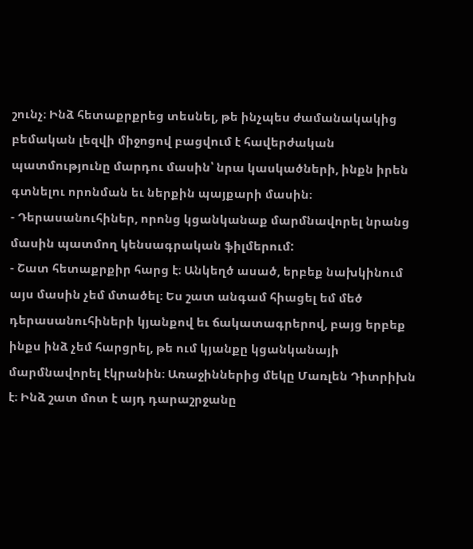շունչ։ Ինձ հետաքրքրեց տեսնել, թե ինչպես ժամանակակից բեմական լեզվի միջոցով բացվում է հավերժական պատմությունը մարդու մասին՝ նրա կասկածների, ինքն իրեն գտնելու որոնման եւ ներքին պայքարի մասին։
- Դերասանուհիներ, որոնց կցանկանաք մարմնավորել նրանց մասին պատմող կենսագրական ֆիլմերում:
- Շատ հետաքրքիր հարց է։ Անկեղծ ասած, երբեք նախկինում այս մասին չեմ մտածել։ Ես շատ անգամ հիացել եմ մեծ դերասանուհիների կյանքով եւ ճակատագրերով, բայց երբեք ինքս ինձ չեմ հարցրել, թե ում կյանքը կցանկանայի մարմնավորել էկրանին։ Առաջիններից մեկը Մառլեն Դիտրիխն է։ Ինձ շատ մոտ է այդ դարաշրջանը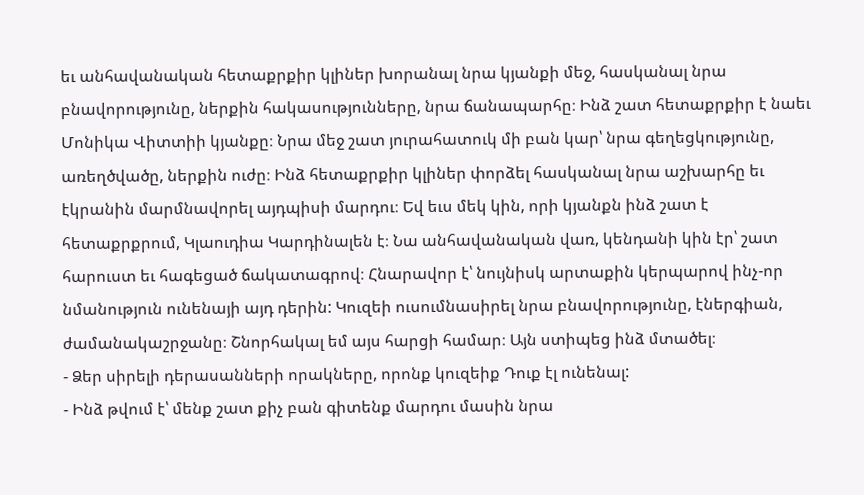եւ անհավանական հետաքրքիր կլիներ խորանալ նրա կյանքի մեջ, հասկանալ նրա բնավորությունը, ներքին հակասությունները, նրա ճանապարհը։ Ինձ շատ հետաքրքիր է նաեւ Մոնիկա Վիտտիի կյանքը։ Նրա մեջ շատ յուրահատուկ մի բան կար՝ նրա գեղեցկությունը, առեղծվածը, ներքին ուժը։ Ինձ հետաքրքիր կլիներ փորձել հասկանալ նրա աշխարհը եւ էկրանին մարմնավորել այդպիսի մարդու։ Եվ եւս մեկ կին, որի կյանքն ինձ շատ է հետաքրքրում, Կլաուդիա Կարդինալեն է։ Նա անհավանական վառ, կենդանի կին էր՝ շատ հարուստ եւ հագեցած ճակատագրով։ Հնարավոր է՝ նույնիսկ արտաքին կերպարով ինչ-որ նմանություն ունենայի այդ դերին: Կուզեի ուսումնասիրել նրա բնավորությունը, էներգիան, ժամանակաշրջանը։ Շնորհակալ եմ այս հարցի համար։ Այն ստիպեց ինձ մտածել։
- Ձեր սիրելի դերասանների որակները, որոնք կուզեիք Դուք էլ ունենալ:
- Ինձ թվում է՝ մենք շատ քիչ բան գիտենք մարդու մասին նրա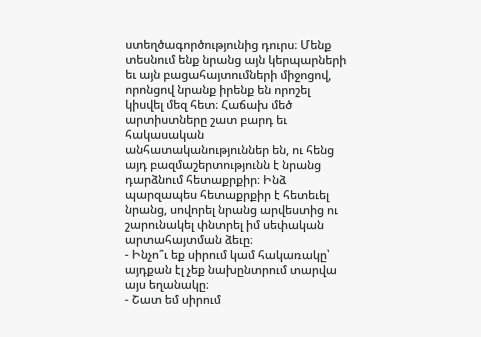ստեղծագործությունից դուրս։ Մենք տեսնում ենք նրանց այն կերպարների եւ այն բացահայտումների միջոցով, որոնցով նրանք իրենք են որոշել կիսվել մեզ հետ։ Հաճախ մեծ արտիստները շատ բարդ եւ հակասական անհատականություններ են, ու հենց այդ բազմաշերտությունն է նրանց դարձնում հետաքրքիր։ Ինձ պարզապես հետաքրքիր է հետեւել նրանց, սովորել նրանց արվեստից ու շարունակել փնտրել իմ սեփական արտահայտման ձեւը։
- Ինչո՞ւ եք սիրում կամ հակառակը՝ այդքան էլ չեք նախընտրում տարվա այս եղանակը։
- Շատ եմ սիրում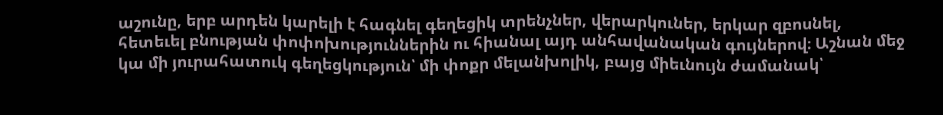աշունը, երբ արդեն կարելի է հագնել գեղեցիկ տրենչներ, վերարկուներ, երկար զբոսնել, հետեւել բնության փոփոխություններին ու հիանալ այդ անհավանական գույներով։ Աշնան մեջ կա մի յուրահատուկ գեղեցկություն՝ մի փոքր մելանխոլիկ, բայց միեւնույն ժամանակ՝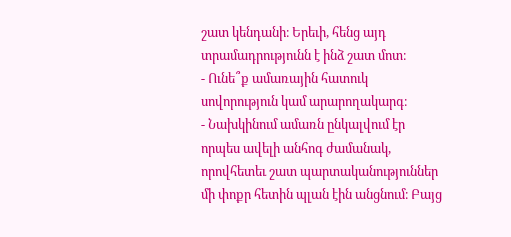շատ կենդանի։ Երեւի, հենց այդ տրամադրությունն է ինձ շատ մոտ։
- Ունե՞ք ամառային հատուկ սովորություն կամ արարողակարգ։
- Նախկինում ամառն ընկալվում էր որպես ավելի անհոգ ժամանակ, որովհետեւ շատ պարտականություններ մի փոքր հետին պլան էին անցնում։ Բայց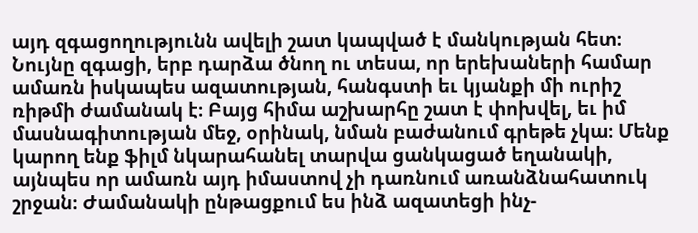այդ զգացողությունն ավելի շատ կապված է մանկության հետ։ Նույնը զգացի, երբ դարձա ծնող ու տեսա, որ երեխաների համար ամառն իսկապես ազատության, հանգստի եւ կյանքի մի ուրիշ ռիթմի ժամանակ է։ Բայց հիմա աշխարհը շատ է փոխվել, եւ իմ մասնագիտության մեջ, օրինակ, նման բաժանում գրեթե չկա։ Մենք կարող ենք ֆիլմ նկարահանել տարվա ցանկացած եղանակի, այնպես որ ամառն այդ իմաստով չի դառնում առանձնահատուկ շրջան։ Ժամանակի ընթացքում ես ինձ ազատեցի ինչ-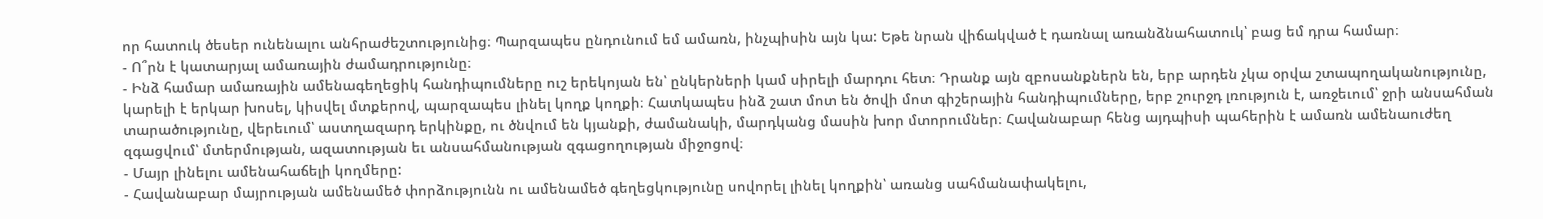որ հատուկ ծեսեր ունենալու անհրաժեշտությունից։ Պարզապես ընդունում եմ ամառն, ինչպիսին այն կա: Եթե նրան վիճակված է դառնալ առանձնահատուկ՝ բաց եմ դրա համար։
- Ո՞րն է կատարյալ ամառային ժամադրությունը։
- Ինձ համար ամառային ամենագեղեցիկ հանդիպումները ուշ երեկոյան են՝ ընկերների կամ սիրելի մարդու հետ։ Դրանք այն զբոսանքներն են, երբ արդեն չկա օրվա շտապողականությունը, կարելի է երկար խոսել, կիսվել մտքերով, պարզապես լինել կողք կողքի։ Հատկապես ինձ շատ մոտ են ծովի մոտ գիշերային հանդիպումները, երբ շուրջդ լռություն է, առջեւում՝ ջրի անսահման տարածությունը, վերեւում՝ աստղազարդ երկինքը, ու ծնվում են կյանքի, ժամանակի, մարդկանց մասին խոր մտորումներ։ Հավանաբար հենց այդպիսի պահերին է ամառն ամենաուժեղ զգացվում՝ մտերմության, ազատության եւ անսահմանության զգացողության միջոցով։
- Մայր լինելու ամենահաճելի կողմերը:
- Հավանաբար մայրության ամենամեծ փորձությունն ու ամենամեծ գեղեցկությունը սովորել լինել կողքին՝ առանց սահմանափակելու,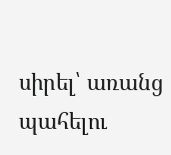սիրել՝ առանց պահելու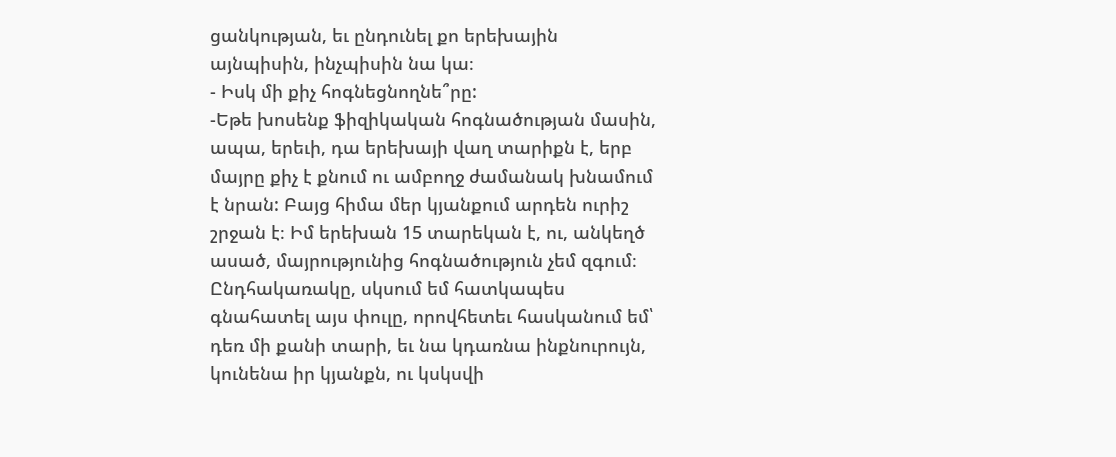ցանկության, եւ ընդունել քո երեխային այնպիսին, ինչպիսին նա կա։
- Իսկ մի քիչ հոգնեցնողնե՞րը:
-Եթե խոսենք ֆիզիկական հոգնածության մասին, ապա, երեւի, դա երեխայի վաղ տարիքն է, երբ մայրը քիչ է քնում ու ամբողջ ժամանակ խնամում է նրան: Բայց հիմա մեր կյանքում արդեն ուրիշ շրջան է։ Իմ երեխան 15 տարեկան է, ու, անկեղծ ասած, մայրությունից հոգնածություն չեմ զգում։ Ընդհակառակը, սկսում եմ հատկապես գնահատել այս փուլը, որովհետեւ հասկանում եմ՝ դեռ մի քանի տարի, եւ նա կդառնա ինքնուրույն, կունենա իր կյանքն, ու կսկսվի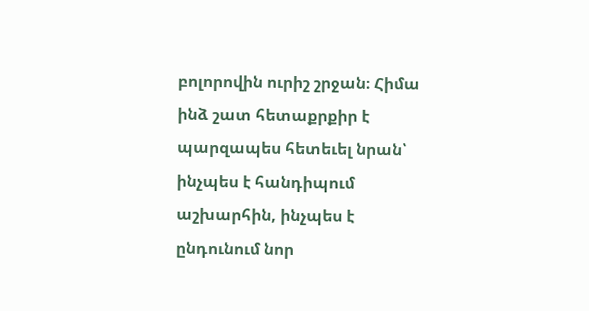բոլորովին ուրիշ շրջան։ Հիմա ինձ շատ հետաքրքիր է պարզապես հետեւել նրան՝ ինչպես է հանդիպում աշխարհին, ինչպես է ընդունում նոր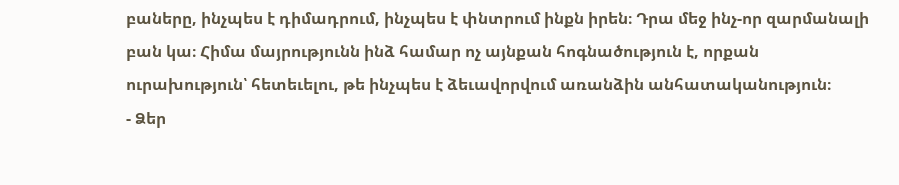բաները, ինչպես է դիմադրում, ինչպես է փնտրում ինքն իրեն։ Դրա մեջ ինչ-որ զարմանալի բան կա։ Հիմա մայրությունն ինձ համար ոչ այնքան հոգնածություն է, որքան ուրախություն՝ հետեւելու, թե ինչպես է ձեւավորվում առանձին անհատականություն։
- Ձեր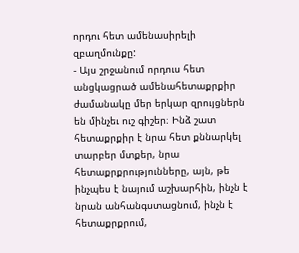որդու հետ ամենասիրելի զբաղմունքը:
- Այս շրջանում որդուս հետ անցկացրած ամենահետաքրքիր ժամանակը մեր երկար զրույցներն են մինչեւ ուշ գիշեր։ Ինձ շատ հետաքրքիր է նրա հետ քննարկել տարբեր մտքեր, նրա հետաքրքրությունները, այն, թե ինչպես է նայում աշխարհին, ինչն է նրան անհանգստացնում, ինչն է հետաքրքրում,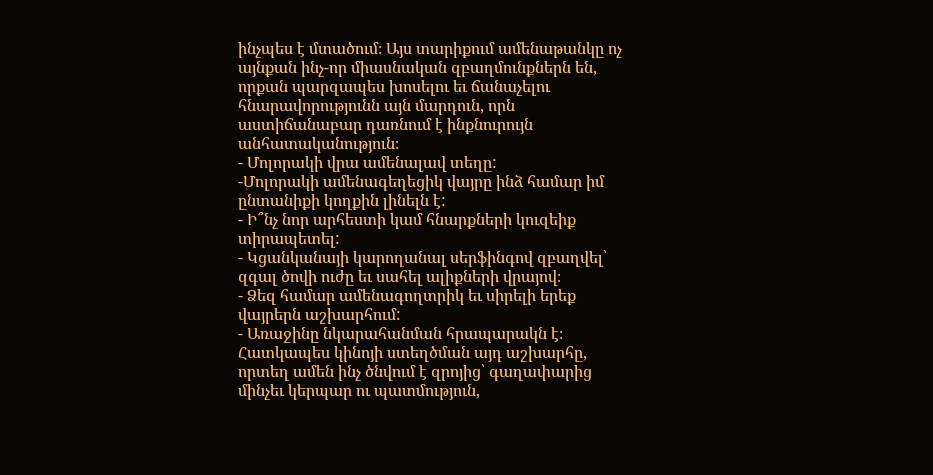ինչպես է մտածում։ Այս տարիքում ամենաթանկը ոչ այնքան ինչ-որ միասնական զբաղմունքներն են, որքան պարզապես խոսելու եւ ճանաչելու հնարավորությունն այն մարդուն, որն աստիճանաբար դառնում է ինքնուրույն անհատականություն։
- Մոլորակի վրա ամենալավ տեղը:
-Մոլորակի ամենագեղեցիկ վայրը ինձ համար իմ ընտանիքի կողքին լինելն է:
- Ի՞նչ նոր արհեստի կամ հնարքների կուզեիք տիրապետել:
- Կցանկանայի կարողանալ սերֆինգով զբաղվել՝ զգալ ծովի ուժը եւ սահել ալիքների վրայով։
- Ձեզ համար ամենագողտրիկ եւ սիրելի երեք վայրերն աշխարհում:
- Առաջինը նկարահանման հրապարակն է։ Հատկապես կինոյի ստեղծման այդ աշխարհը, որտեղ ամեն ինչ ծնվում է զրոյից՝ գաղափարից մինչեւ կերպար ու պատմություն,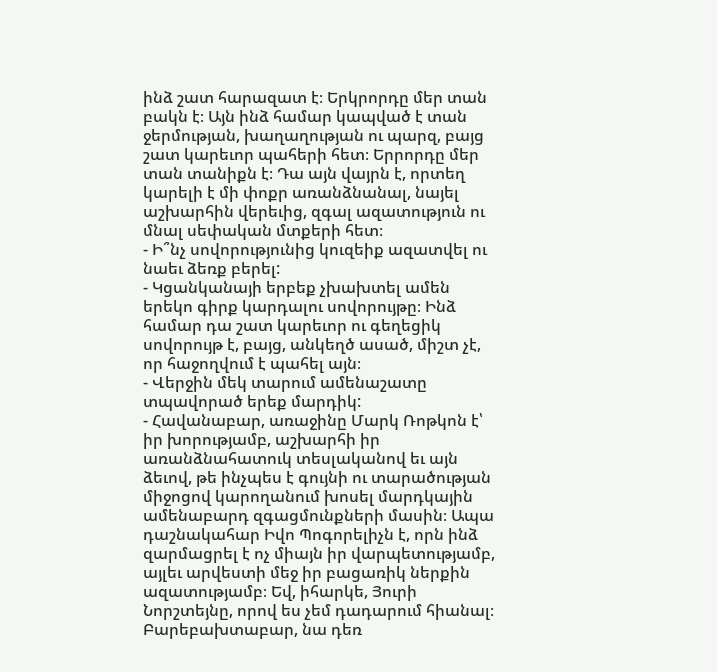ինձ շատ հարազատ է։ Երկրորդը մեր տան բակն է։ Այն ինձ համար կապված է տան ջերմության, խաղաղության ու պարզ, բայց շատ կարեւոր պահերի հետ։ Երրորդը մեր տան տանիքն է։ Դա այն վայրն է, որտեղ կարելի է մի փոքր առանձնանալ, նայել աշխարհին վերեւից, զգալ ազատություն ու մնալ սեփական մտքերի հետ։
- Ի՞նչ սովորությունից կուզեիք ազատվել ու նաեւ ձեռք բերել:
- Կցանկանայի երբեք չխախտել ամեն երեկո գիրք կարդալու սովորույթը։ Ինձ համար դա շատ կարեւոր ու գեղեցիկ սովորույթ է, բայց, անկեղծ ասած, միշտ չէ, որ հաջողվում է պահել այն։
- Վերջին մեկ տարում ամենաշատը տպավորած երեք մարդիկ:
- Հավանաբար, առաջինը Մարկ Ռոթկոն է՝ իր խորությամբ, աշխարհի իր առանձնահատուկ տեսլականով եւ այն ձեւով, թե ինչպես է գույնի ու տարածության միջոցով կարողանում խոսել մարդկային ամենաբարդ զգացմունքների մասին։ Ապա դաշնակահար Իվո Պոգորելիչն է, որն ինձ զարմացրել է ոչ միայն իր վարպետությամբ, այլեւ արվեստի մեջ իր բացառիկ ներքին ազատությամբ։ Եվ, իհարկե, Յուրի Նորշտեյնը, որով ես չեմ դադարում հիանալ։ Բարեբախտաբար, նա դեռ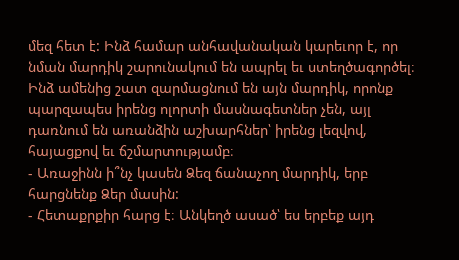մեզ հետ է: Ինձ համար անհավանական կարեւոր է, որ նման մարդիկ շարունակում են ապրել եւ ստեղծագործել։ Ինձ ամենից շատ զարմացնում են այն մարդիկ, որոնք պարզապես իրենց ոլորտի մասնագետներ չեն, այլ դառնում են առանձին աշխարհներ՝ իրենց լեզվով, հայացքով եւ ճշմարտությամբ։
- Առաջինն ի՞նչ կասեն Ձեզ ճանաչող մարդիկ, երբ հարցնենք Ձեր մասին:
- Հետաքրքիր հարց է։ Անկեղծ ասած՝ ես երբեք այդ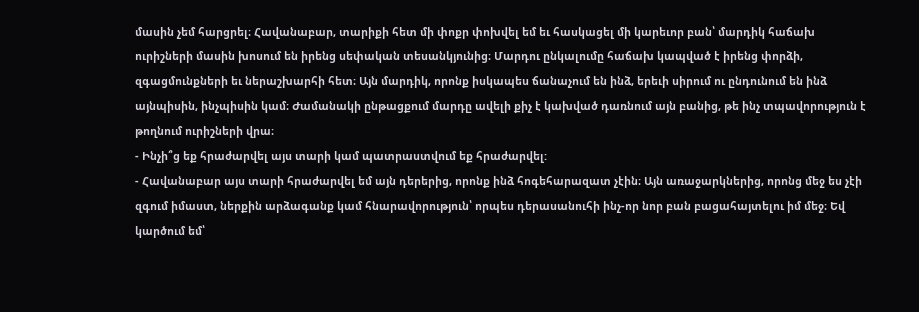մասին չեմ հարցրել։ Հավանաբար, տարիքի հետ մի փոքր փոխվել եմ եւ հասկացել մի կարեւոր բան՝ մարդիկ հաճախ ուրիշների մասին խոսում են իրենց սեփական տեսանկյունից։ Մարդու ընկալումը հաճախ կապված է իրենց փորձի, զգացմունքների եւ ներաշխարհի հետ։ Այն մարդիկ, որոնք իսկապես ճանաչում են ինձ, երեւի սիրում ու ընդունում են ինձ այնպիսին, ինչպիսին կամ։ Ժամանակի ընթացքում մարդը ավելի քիչ է կախված դառնում այն բանից, թե ինչ տպավորություն է թողնում ուրիշների վրա։
- Ինչի՞ց եք հրաժարվել այս տարի կամ պատրաստվում եք հրաժարվել:
- Հավանաբար այս տարի հրաժարվել եմ այն դերերից, որոնք ինձ հոգեհարազատ չէին։ Այն առաջարկներից, որոնց մեջ ես չէի զգում իմաստ, ներքին արձագանք կամ հնարավորություն՝ որպես դերասանուհի ինչ-որ նոր բան բացահայտելու իմ մեջ։ Եվ կարծում եմ՝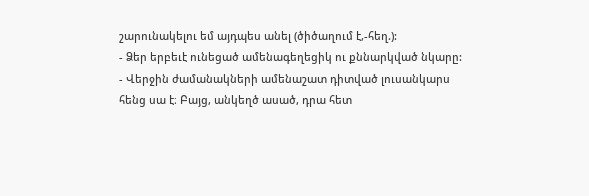շարունակելու եմ այդպես անել (ծիծաղում է,-հեղ.):
- Ձեր երբեւէ ունեցած ամենագեղեցիկ ու քննարկված նկարը:
- Վերջին ժամանակների ամենաշատ դիտված լուսանկարս հենց սա է։ Բայց, անկեղծ ասած, դրա հետ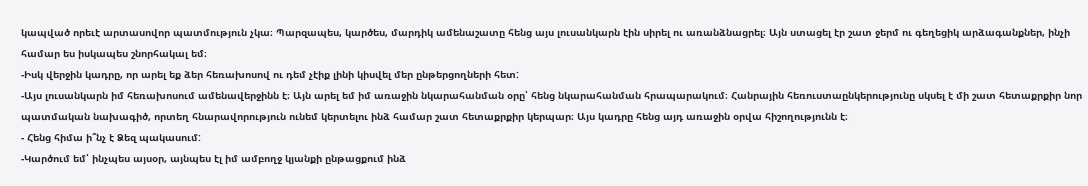կապված որեւէ արտասովոր պատմություն չկա։ Պարզապես, կարծես, մարդիկ ամենաշատը հենց այս լուսանկարն էին սիրել ու առանձնացրել։ Այն ստացել էր շատ ջերմ ու գեղեցիկ արձագանքներ, ինչի համար ես իսկապես շնորհակալ եմ։
-Իսկ վերջին կադրը, որ արել եք ձեր հեռախոսով ու դեմ չէիք լինի կիսվել մեր ընթերցողների հետ:
-Այս լուսանկարն իմ հեռախոսում ամենավերջինն է։ Այն արել եմ իմ առաջին նկարահանման օրը՝ հենց նկարահանման հրապարակում։ Հանրային հեռուստաընկերությունը սկսել է մի շատ հետաքրքիր նոր պատմական նախագիծ, որտեղ հնարավորություն ունեմ կերտելու ինձ համար շատ հետաքրքիր կերպար։ Այս կադրը հենց այդ առաջին օրվա հիշողությունն է։
- Հենց հիմա ի՞նչ է Ձեզ պակասում:
-Կարծում եմ՝ ինչպես այսօր, այնպես էլ իմ ամբողջ կյանքի ընթացքում ինձ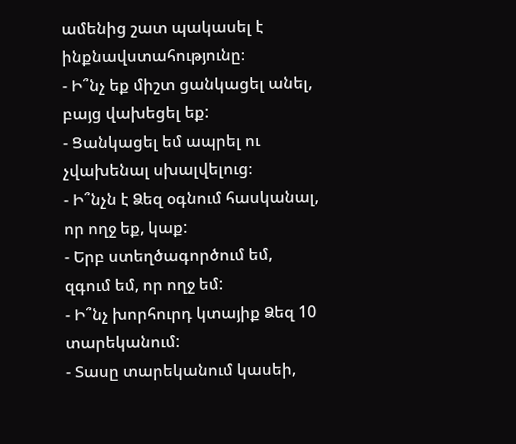ամենից շատ պակասել է ինքնավստահությունը։
- Ի՞նչ եք միշտ ցանկացել անել, բայց վախեցել եք:
- Ցանկացել եմ ապրել ու չվախենալ սխալվելուց։
- Ի՞նչն է Ձեզ օգնում հասկանալ, որ ողջ եք, կաք:
- Երբ ստեղծագործում եմ, զգում եմ, որ ողջ եմ:
- Ի՞նչ խորհուրդ կտայիք Ձեզ 10 տարեկանում:
- Տասը տարեկանում կասեի,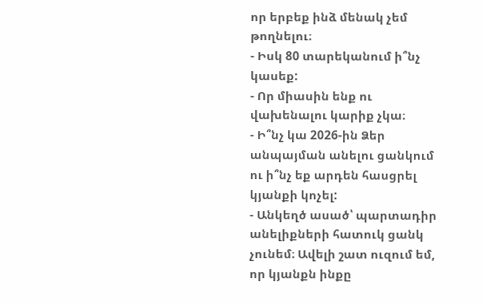որ երբեք ինձ մենակ չեմ թողնելու։
- Իսկ 80 տարեկանում ի՞նչ կասեք:
- Որ միասին ենք ու վախենալու կարիք չկա։
- Ի՞նչ կա 2026-ին Ձեր անպայման անելու ցանկում ու ի՞նչ եք արդեն հասցրել կյանքի կոչել:
- Անկեղծ ասած՝ պարտադիր անելիքների հատուկ ցանկ չունեմ։ Ավելի շատ ուզում եմ, որ կյանքն ինքը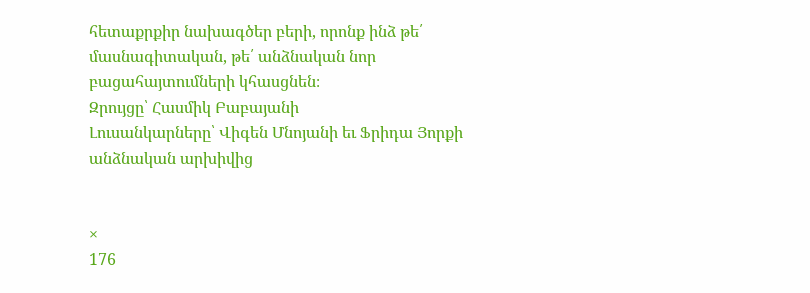հետաքրքիր նախագծեր բերի, որոնք ինձ թե՛ մասնագիտական, թե՛ անձնական նոր բացահայտումների կհասցնեն։
Զրույցը՝ Հասմիկ Բաբայանի
Լուսանկարները՝ Վիգեն Մնոյանի եւ Ֆրիդա Յորքի անձնական արխիվից


×
176